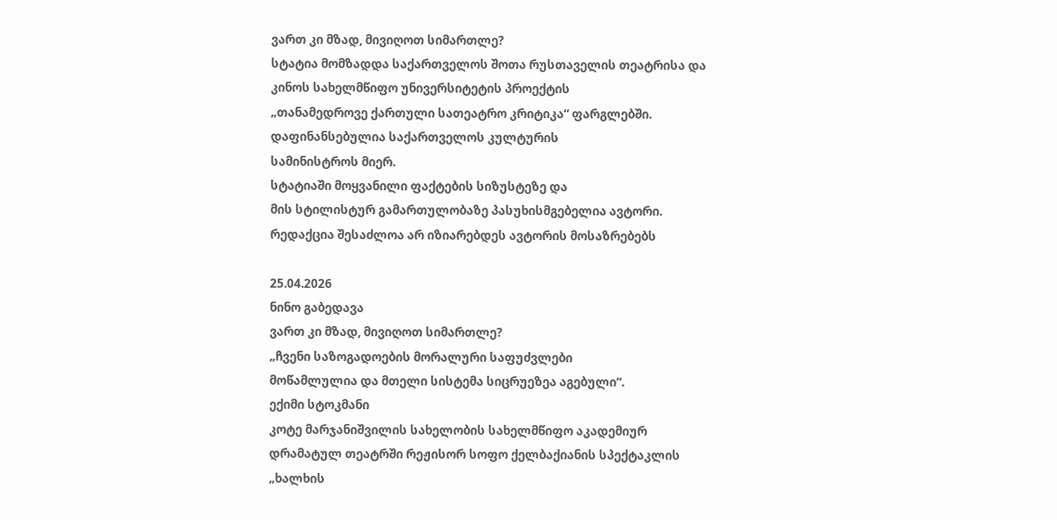ვართ კი მზად, მივიღოთ სიმართლე?
სტატია მომზადდა საქართველოს შოთა რუსთაველის თეატრისა და
კინოს სახელმწიფო უნივერსიტეტის პროექტის
„თანამედროვე ქართული სათეატრო კრიტიკა“ ფარგლებში.
დაფინანსებულია საქართველოს კულტურის
სამინისტროს მიერ.
სტატიაში მოყვანილი ფაქტების სიზუსტეზე და
მის სტილისტურ გამართულობაზე პასუხისმგებელია ავტორი.
რედაქცია შესაძლოა არ იზიარებდეს ავტორის მოსაზრებებს

25.04.2026
ნინო გაბედავა
ვართ კი მზად, მივიღოთ სიმართლე?
„ჩვენი საზოგადოების მორალური საფუძვლები
მოწამლულია და მთელი სისტემა სიცრუეზეა აგებული“.
ექიმი სტოკმანი
კოტე მარჯანიშვილის სახელობის სახელმწიფო აკადემიურ დრამატულ თეატრში რეჟისორ სოფო ქელბაქიანის სპექტაკლის „ხალხის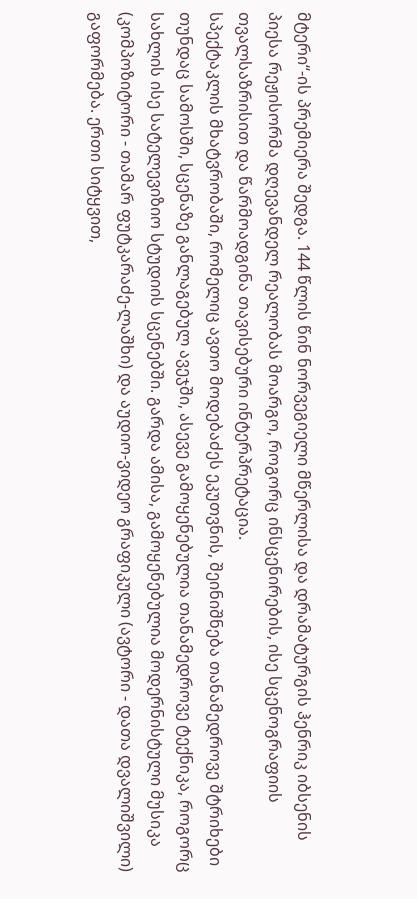მტერი“-ის პრემიერა შედგა. 144 წლის წინ ნორვეგიელი მწერლისა და დრამატურგის ჰენრიკ იბსენის პიესა რეჟისორმა დღევანდელ რეალობას მოარგო, როგორც ინსცენირების, ისე სცენოგრაფიის თვალსაზრისით და წარმოადგინა თავისებური ინტერპრეტაცია.
სპექტაკლის მხატვრობაში, რომელიც ავთო მოდებაძეს ეკუთვნის, შეინიშნება თანამედროვე შტრიხები თუნდაც სამოსში, სცენაზე განლაგებულ ავეჯში, ასევე გამოყენებულია თანამედროვე ტექნიკა, როგორც სახლის ისე სატელევიზიო სტუდიის სცენებში. გარდა ამისა, გამოყენებულია მოდერნისტული მუსიკა (კომპოზიტორი - თამარ ფუტკარაძე-ლაშხი) და აუდიო-ვიდეო გრაფიკული (ავტორი - დათა დვალიშვილი) გაფორმება. ერთი სიტყვით,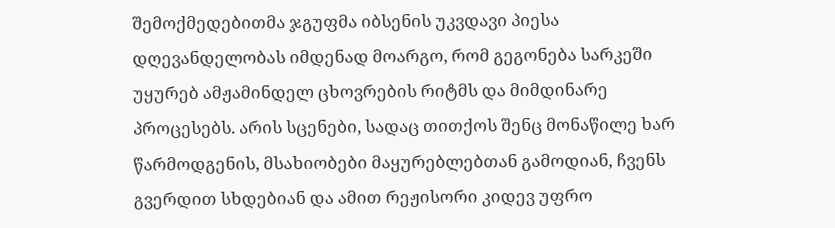შემოქმედებითმა ჯგუფმა იბსენის უკვდავი პიესა დღევანდელობას იმდენად მოარგო, რომ გეგონება სარკეში უყურებ ამჟამინდელ ცხოვრების რიტმს და მიმდინარე პროცესებს. არის სცენები, სადაც თითქოს შენც მონაწილე ხარ წარმოდგენის, მსახიობები მაყურებლებთან გამოდიან, ჩვენს გვერდით სხდებიან და ამით რეჟისორი კიდევ უფრო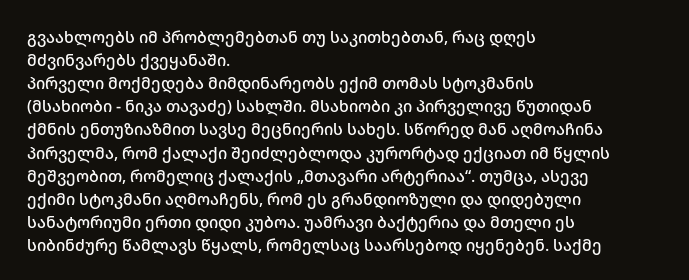გვაახლოებს იმ პრობლემებთან თუ საკითხებთან, რაც დღეს მძვინვარებს ქვეყანაში.
პირველი მოქმედება მიმდინარეობს ექიმ თომას სტოკმანის (მსახიობი - ნიკა თავაძე) სახლში. მსახიობი კი პირველივე წუთიდან ქმნის ენთუზიაზმით სავსე მეცნიერის სახეს. სწორედ მან აღმოაჩინა პირველმა, რომ ქალაქი შეიძლებლოდა კურორტად ექციათ იმ წყლის მეშვეობით, რომელიც ქალაქის „მთავარი არტერიაა“. თუმცა, ასევე ექიმი სტოკმანი აღმოაჩენს, რომ ეს გრანდიოზული და დიდებული სანატორიუმი ერთი დიდი კუბოა. უამრავი ბაქტერია და მთელი ეს სიბინძურე წამლავს წყალს, რომელსაც საარსებოდ იყენებენ. საქმე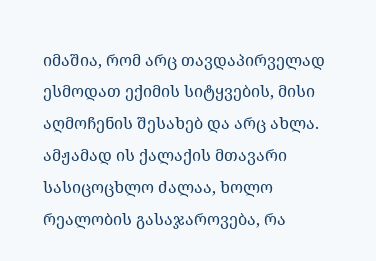იმაშია, რომ არც თავდაპირველად ესმოდათ ექიმის სიტყვების, მისი აღმოჩენის შესახებ და არც ახლა. ამჟამად ის ქალაქის მთავარი სასიცოცხლო ძალაა, ხოლო რეალობის გასაჯაროვება, რა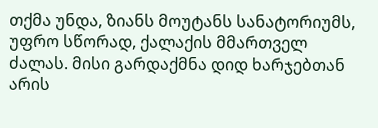თქმა უნდა, ზიანს მოუტანს სანატორიუმს, უფრო სწორად, ქალაქის მმართველ ძალას. მისი გარდაქმნა დიდ ხარჯებთან არის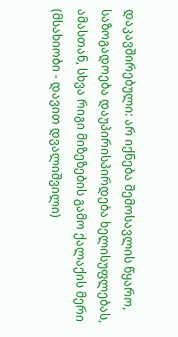დაკავშირებული: არ იქნება შემოსავლის წყარო, საზოგადოება დაუპირისპირდება ხელისუფლებას, ამასთან, სხვა რიგი მიზეზების გამო ქალაქის მერი (მსახიობი - დავით დვალიშვილი)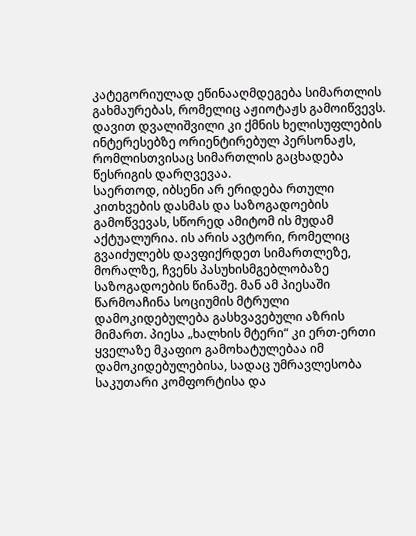კატეგორიულად ეწინააღმდეგება სიმართლის გახმაურებას, რომელიც აჟიოტაჟს გამოიწვევს. დავით დვალიშვილი კი ქმნის ხელისუფლების ინტერესებზე ორიენტირებულ პერსონაჟს, რომლისთვისაც სიმართლის გაცხადება წესრიგის დარღვევაა.
საერთოდ, იბსენი არ ერიდება რთული კითხვების დასმას და საზოგადოების გამოწვევას, სწორედ ამიტომ ის მუდამ აქტუალურია. ის არის ავტორი, რომელიც გვაიძულებს დავფიქრდეთ სიმართლეზე, მორალზე, ჩვენს პასუხისმგებლობაზე საზოგადოების წინაშე. მან ამ პიესაში წარმოაჩინა სოციუმის მტრული დამოკიდებულება გასხვავებული აზრის მიმართ. პიესა „ხალხის მტერი“ კი ერთ-ერთი ყველაზე მკაფიო გამოხატულებაა იმ დამოკიდებულებისა, სადაც უმრავლესობა საკუთარი კომფორტისა და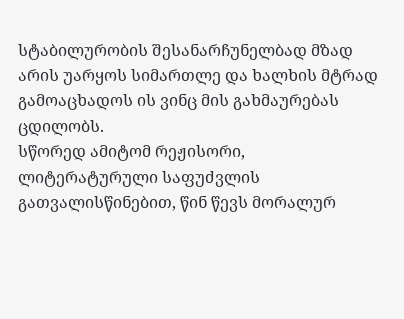სტაბილურობის შესანარჩუნელბად მზად არის უარყოს სიმართლე და ხალხის მტრად გამოაცხადოს ის ვინც მის გახმაურებას ცდილობს.
სწორედ ამიტომ რეჟისორი, ლიტერატურული საფუძვლის გათვალისწინებით, წინ წევს მორალურ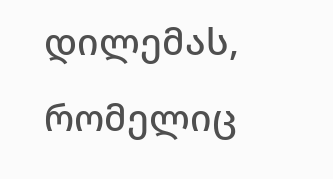დილემას, რომელიც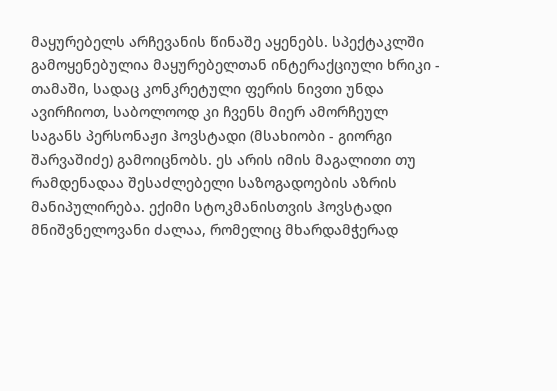მაყურებელს არჩევანის წინაშე აყენებს. სპექტაკლში გამოყენებულია მაყურებელთან ინტერაქციული ხრიკი - თამაში, სადაც კონკრეტული ფერის ნივთი უნდა ავირჩიოთ, საბოლოოდ კი ჩვენს მიერ ამორჩეულ საგანს პერსონაჟი ჰოვსტადი (მსახიობი - გიორგი შარვაშიძე) გამოიცნობს. ეს არის იმის მაგალითი თუ რამდენადაა შესაძლებელი საზოგადოების აზრის მანიპულირება. ექიმი სტოკმანისთვის ჰოვსტადი მნიშვნელოვანი ძალაა, რომელიც მხარდამჭერად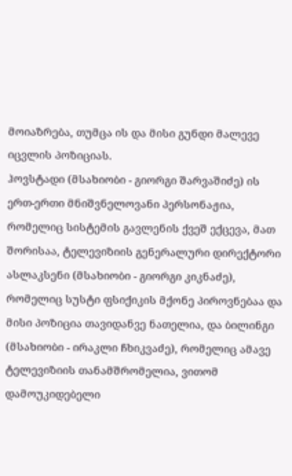მოიაზრება, თუმცა ის და მისი გუნდი მალევე იცვლის პოზიციას.
ჰოვსტადი (მსახიობი - გიორგი შარვაშიძე) ის ერთ-ერთი მნიშვნელოვანი პერსონაჟია, რომელიც სისტემის გავლენის ქვეშ ექცევა, მათ შორისაა, ტელევიზიის გენერალური დირექტორი ასლაკსენი (მსახიობი - გიორგი კიკნაძე), რომელიც სუსტი ფსიქიკის მქონე პიროვნებაა და მისი პოზიცია თავიდანვე ნათელია, და ბილინგი (მსახიობი - ირაკლი ჩხიკვაძე), რომელიც ამავე ტელევიზიის თანამშრომელია, ვითომ დამოუკიდებელი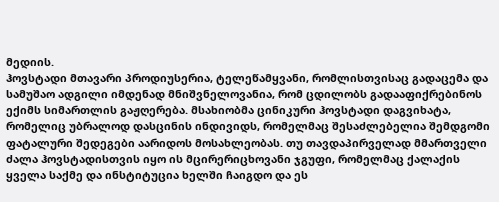მედიის.
ჰოვსტადი მთავარი პროდიუსერია, ტელეწამყვანი, რომლისთვისაც გადაცემა და სამუშაო ადგილი იმდენად მნიშვნელოვანია, რომ ცდილობს გადააფიქრებინოს ექიმს სიმართლის გაჟღერება. მსახიობმა ცინიკური ჰოვსტადი დაგვიხატა, რომელიც უბრალოდ დასცინის ინდივიდს, რომელმაც შესაძლებელია შემდგომი ფატალური შედეგები აარიდოს მოსახლეობას. თუ თავდაპირველად მმართველი ძალა ჰოვსტადისთვის იყო ის მცირერიცხოვანი ჯგუფი, რომელმაც ქალაქის ყველა საქმე და ინსტიტუცია ხელში ჩაიგდო და ეს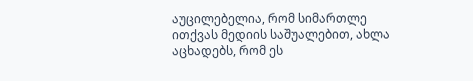აუცილებელია, რომ სიმართლე ითქვას მედიის საშუალებით, ახლა აცხადებს, რომ ეს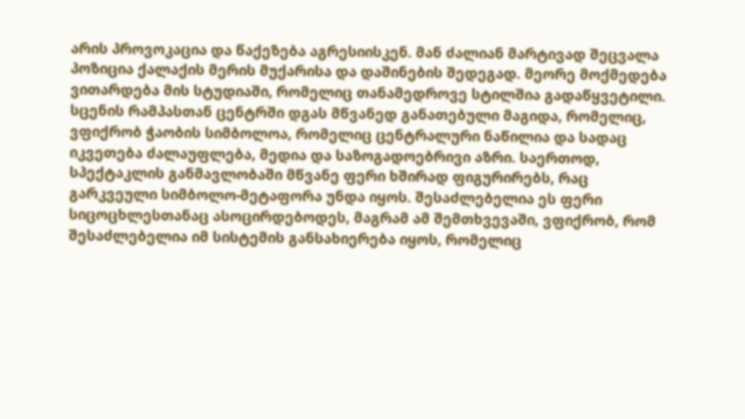არის პროვოკაცია და წაქეზება აგრესიისკენ. მან ძალიან მარტივად შეცვალა პოზიცია ქალაქის მერის მუქარისა და დაშინების შედეგად. მეორე მოქმედება ვითარდება მის სტუდიაში, რომელიც თანამედროვე სტილშია გადაწყვეტილი. სცენის რამპასთან ცენტრში დგას მწვანედ განათებული მაგიდა, რომელიც, ვფიქრობ ჭაობის სიმბოლოა, რომელიც ცენტრალური ნაწილია და სადაც იკვეთება ძალაუფლება, მედია და საზოგადოებრივი აზრი. საერთოდ, სპექტაკლის განმავლობაში მწვანე ფერი ხშირად ფიგურირებს, რაც გარკვეული სიმბოლო-მეტაფორა უნდა იყოს. შესაძლებელია ეს ფერი სიცოცხლესთანაც ასოცირდებოდეს, მაგრამ ამ შემთხვევაში, ვფიქრობ, რომ შესაძლებელია იმ სისტემის განსახიერება იყოს, რომელიც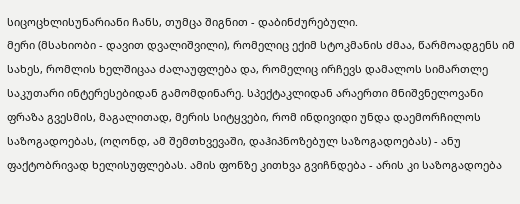სიცოცხლისუნარიანი ჩანს, თუმცა შიგნით - დაბინძურებული.
მერი (მსახიობი - დავით დვალიშვილი), რომელიც ექიმ სტოკმანის ძმაა, წარმოადგენს იმ სახეს, რომლის ხელშიცაა ძალაუფლება და, რომელიც ირჩევს დამალოს სიმართლე საკუთარი ინტერესებიდან გამომდინარე. სპექტაკლიდან არაერთი მნიშვნელოვანი ფრაზა გვესმის, მაგალითად, მერის სიტყვები, რომ ინდივიდი უნდა დაემორჩილოს საზოგადოებას, (ოღონდ, ამ შემთხვევაში, დაჰიპნოზებულ საზოგადოებას) - ანუ ფაქტობრივად ხელისუფლებას. ამის ფონზე კითხვა გვიჩნდება - არის კი საზოგადოება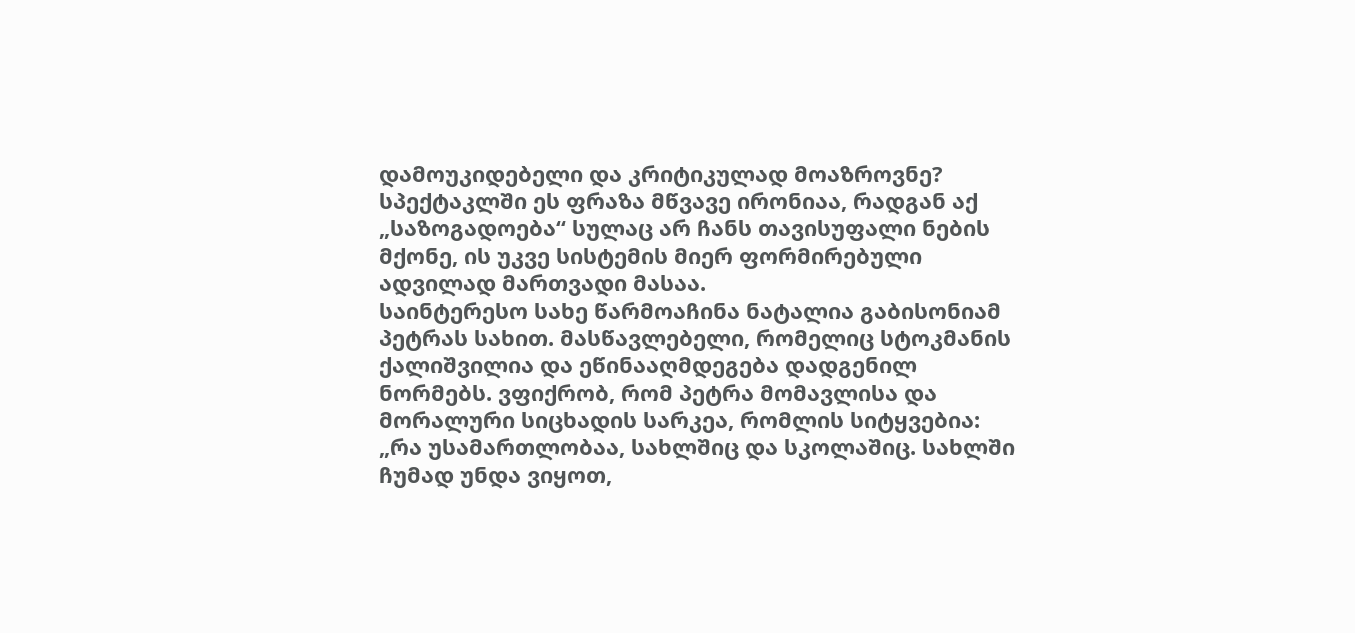დამოუკიდებელი და კრიტიკულად მოაზროვნე? სპექტაკლში ეს ფრაზა მწვავე ირონიაა, რადგან აქ „საზოგადოება“ სულაც არ ჩანს თავისუფალი ნების მქონე, ის უკვე სისტემის მიერ ფორმირებული ადვილად მართვადი მასაა.
საინტერესო სახე წარმოაჩინა ნატალია გაბისონიამ პეტრას სახით. მასწავლებელი, რომელიც სტოკმანის ქალიშვილია და ეწინააღმდეგება დადგენილ ნორმებს. ვფიქრობ, რომ პეტრა მომავლისა და მორალური სიცხადის სარკეა, რომლის სიტყვებია: „რა უსამართლობაა, სახლშიც და სკოლაშიც. სახლში ჩუმად უნდა ვიყოთ,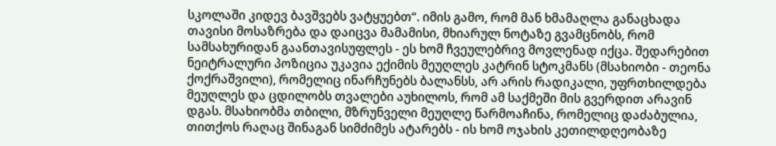სკოლაში კიდევ ბავშვებს ვატყუებთ“. იმის გამო, რომ მან ხმამაღლა განაცხადა თავისი მოსაზრება და დაიცვა მამამისი, მხიარულ ნოტაზე გვამცნობს, რომ სამსახურიდან გაანთავისუფლეს - ეს ხომ ჩვეულებრივ მოვლენად იქცა. შედარებით ნეიტრალური პოზიცია უკავია ექიმის მეუღლეს კატრინ სტოკმანს (მსახიობი - თეონა ქოქრაშვილი), რომელიც ინარჩუნებს ბალანსს, არ არის რადიკალი, უფრთხილდება მეუღლეს და ცდილობს თვალები აუხილოს, რომ ამ საქმეში მის გვერდით არავინ დგას. მსახიობმა თბილი, მზრუნველი მეუღლე წარმოაჩინა, რომელიც დაძაბულია, თითქოს რაღაც შინაგან სიმძიმეს ატარებს - ის ხომ ოჯახის კეთილდღეობაზე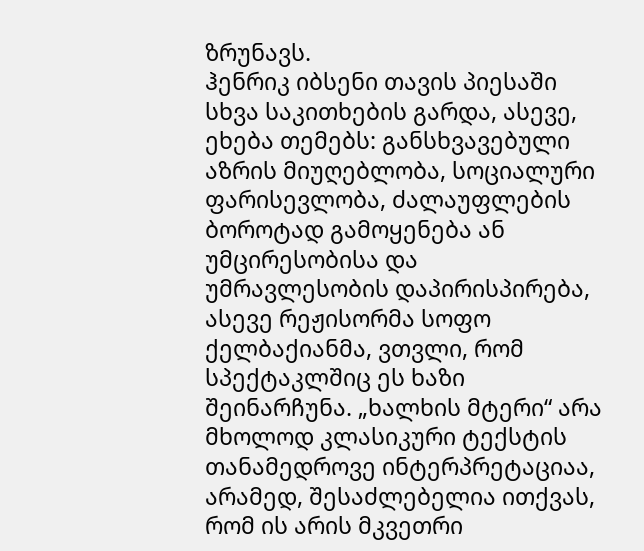ზრუნავს.
ჰენრიკ იბსენი თავის პიესაში სხვა საკითხების გარდა, ასევე, ეხება თემებს: განსხვავებული აზრის მიუღებლობა, სოციალური ფარისევლობა, ძალაუფლების ბოროტად გამოყენება ან უმცირესობისა და უმრავლესობის დაპირისპირება, ასევე რეჟისორმა სოფო ქელბაქიანმა, ვთვლი, რომ სპექტაკლშიც ეს ხაზი შეინარჩუნა. „ხალხის მტერი“ არა მხოლოდ კლასიკური ტექსტის თანამედროვე ინტერპრეტაციაა, არამედ, შესაძლებელია ითქვას, რომ ის არის მკვეთრი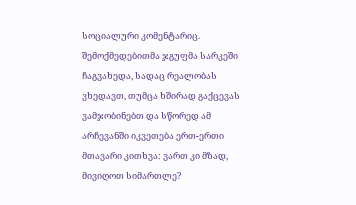სოციალური კომენტარიც. შემოქმედებითმა ჯგუფმა სარკეში ჩაგვახედა, სადაც რეალობას ვხედავთ, თუმცა ხშირად გაქცევას ვამჯობინებთ და სწორედ ამ არჩევანში იკვეთება ერთ-ერთი მთავარი კითხვა: ვართ კი მზად, მივიღოთ სიმართლე?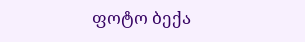ფოტო ბექა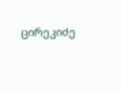ცირეკიძე